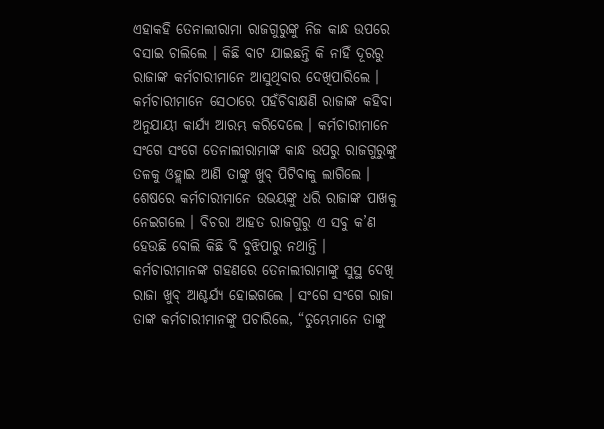ଏହାକହି ତେନାଲୀରାମା ରାଜଗୁରୁଙ୍କୁ ନିଜ କାନ୍ଧ ଉପରେ ବସାଇ ଚାଲିଲେ । କିଛି ବାଟ ଯାଇଛନ୍ତି କି ନାହିଁ ଦୂରରୁ ରାଜାଙ୍କ କର୍ମଚାରୀମାନେ ଆସୁଥିବାର ଦେଖିପାରିଲେ । କର୍ମଚାରୀମାନେ ସେଠାରେ ପହଁଚିବାକ୍ଷଣି ରାଜାଙ୍କ କହିବା ଅନୁଯାୟୀ କାର୍ଯ୍ୟ ଆରମ୍ଭ କରିଦେଲେ । କର୍ମଚାରୀମାନେ ସଂଗେ ସଂଗେ ତେନାଲୀରାମାଙ୍କ କାନ୍ଧ ଉପରୁ ରାଜଗୁରୁଙ୍କୁ ତଳକୁ ଓହ୍ଲାଇ ଆଣି ତାଙ୍କୁ ଖୁବ୍ ପିଟିବାକୁ ଲାଗିଲେ । ଶେଷରେ କର୍ମଚାରୀମାନେ ଉଭୟଙ୍କୁ ଧରି ରାଜାଙ୍କ ପାଖକୁ ନେଇଗଲେ । ବିଚରା ଆହତ ରାଜଗୁରୁ ଏ ସବୁ କ’ଣ ହେଉଛି ବୋଲି କିଛି ବି ବୁଝିପାରୁ ନଥାନ୍ତି ।
କର୍ମଚାରୀମାନଙ୍କ ଗହଣରେ ତେନାଲୀରାମାଙ୍କୁ ସୁସ୍ଥ ଦେଖି ରାଜା ଖୁବ୍ ଆଶ୍ଚର୍ଯ୍ୟ ହୋଇଗଲେ । ସଂଗେ ସଂଗେ ରାଜା ତାଙ୍କ କର୍ମଚାରୀମାନଙ୍କୁ ପଚାରିଲେ, “ତୁମ୍ଭେମାନେ ତାଙ୍କୁ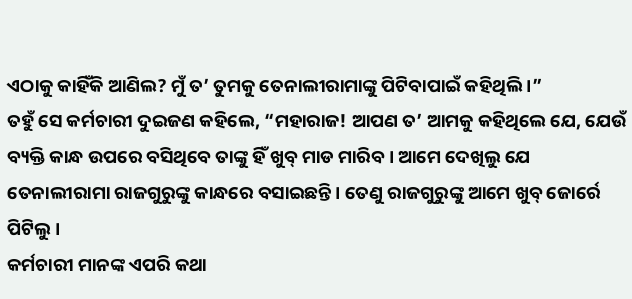ଏଠାକୁ କାହିଁକି ଆଣିଲ? ମୁଁ ତ’ ତୁମକୁ ତେନାଲୀରାମାଙ୍କୁ ପିଟିବାପାଇଁ କହିଥିଲି ।”
ତହୁଁ ସେ କର୍ମଚାରୀ ଦୁଇଜଣ କହିଲେ, “ମହାରାଜ! ଆପଣ ତ’ ଆମକୁ କହିଥିଲେ ଯେ, ଯେଉଁ ବ୍ୟକ୍ତି କାନ୍ଧ ଉପରେ ବସିଥିବେ ତାଙ୍କୁ ହିଁ ଖୁବ୍ ମାଡ ମାରିବ । ଆମେ ଦେଖିଲୁ ଯେ ତେନାଲୀରାମା ରାଜଗୁରୁଙ୍କୁ କାନ୍ଧରେ ବସାଇଛନ୍ତି । ତେଣୁ ରାଜଗୁରୁଙ୍କୁ ଆମେ ଖୁବ୍ ଜୋର୍ରେ ପିଟିଲୁ ।
କର୍ମଚାରୀ ମାନଙ୍କ ଏପରି କଥା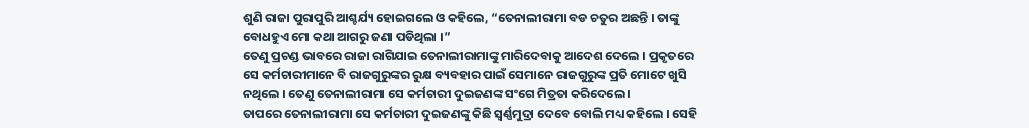ଶୁଣି ରାଜା ପୁରାପୁରି ଆଶ୍ଚର୍ଯ୍ୟ ହୋଇଗଲେ ଓ କହିଲେ, “ତେନାଲୀରାମା ବଡ ଚତୁର ଅଛନ୍ତି । ତାଙ୍କୁ ବୋଧହୁଏ ମୋ କଥା ଆଗରୁ ଜଣା ପଡିଥିଲା ।”
ତେଣୁ ପ୍ରଚଣ୍ଡ ଭାବରେ ରାଜା ରାଗିଯାଇ ତେନାଲୀରାମାଙ୍କୁ ମାରିଦେବାକୁ ଆଦେଶ ଦେଲେ । ପ୍ରକୃତରେ ସେ କର୍ମଚାରୀମାନେ ବି ରାଜଗୁରୁଙ୍କର ରୁକ୍ଷ ବ୍ୟବହାର ପାଇଁ ସେମାନେ ରାଜଗୁରୁଙ୍କ ପ୍ରତି ମୋଟେ ଖୁସି ନଥିଲେ । ତେଣୁ ତେନାଲୀରାମା ସେ କର୍ମଚାରୀ ଦୁଇଜଣଙ୍କ ସଂଗେ ମିତ୍ରତା କରିଦେଲେ ।
ତାପରେ ତେନାଲୀରାମା ସେ କର୍ମଚାରୀ ଦୁଇଜଣଙ୍କୁ କିଛି ସ୍ୱର୍ଣ୍ଣମୁଦ୍ରା ଦେବେ ବୋଲି ମଧ୍ୟ କହିଲେ । ସେହି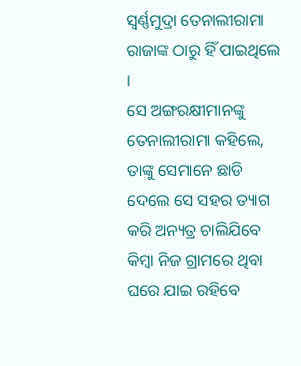ସ୍ୱର୍ଣ୍ଣମୁଦ୍ରା ତେନାଲୀରାମା ରାଜାଙ୍କ ଠାରୁ ହିଁ ପାଇଥିଲେ ।
ସେ ଅଙ୍ଗରକ୍ଷୀମାନଙ୍କୁ ତେନାଲୀରାମା କହିଲେ, ତାଙ୍କୁ ସେମାନେ ଛାଡି ଦେଲେ ସେ ସହର ତ୍ୟାଗ କରି ଅନ୍ୟତ୍ର ଚାଲିଯିବେ କିମ୍ବା ନିଜ ଗ୍ରାମରେ ଥିବା ଘରେ ଯାଇ ରହିବେ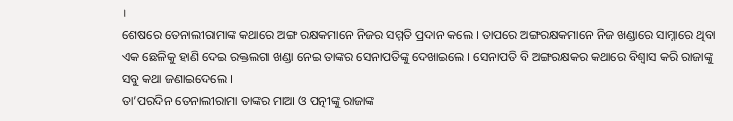।
ଶେଷରେ ତେନାଲୀରାମାଙ୍କ କଥାରେ ଅଙ୍ଗ ରକ୍ଷକମାନେ ନିଜର ସମ୍ମତି ପ୍ରଦାନ କଲେ । ତାପରେ ଅଙ୍ଗରକ୍ଷକମାନେ ନିଜ ଖଣ୍ଡାରେ ସାମ୍ନାରେ ଥିବା ଏକ ଛେଳିକୁ ହାଣି ଦେଇ ରକ୍ତଲଗା ଖଣ୍ଡା ନେଇ ତାଙ୍କର ସେନାପତିଙ୍କୁ ଦେଖାଇଲେ । ସେନାପତି ବି ଅଙ୍ଗରକ୍ଷକର କଥାରେ ବିଶ୍ୱାସ କରି ରାଜାଙ୍କୁ ସବୁ କଥା ଜଣାଇଦେଲେ ।
ତା’ପରଦିନ ତେନାଲୀରାମା ତାଙ୍କର ମାଆ ଓ ପତ୍ନୀଙ୍କୁ ରାଜାଙ୍କ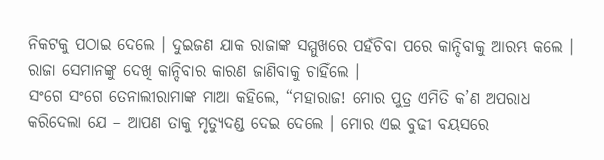ନିକଟକୁ ପଠାଇ ଦେଲେ । ଦୁଇଜଣ ଯାକ ରାଜାଙ୍କ ସମ୍ମୁଖରେ ପହଁଚିବା ପରେ କାନ୍ଦିବାକୁ ଆରମ୍ଭ କଲେ । ରାଜା ସେମାନଙ୍କୁ ଦେଖି କାନ୍ଦିବାର କାରଣ ଜାଣିବାକୁ ଚାହିଁଲେ ।
ସଂଗେ ସଂଗେ ତେନାଲୀରାମାଙ୍କ ମାଆ କହିଲେ, “ମହାରାଜ! ମୋର ପୁତ୍ର ଏମିତି କ’ଣ ଅପରାଧ କରିଦେଲା ଯେ – ଆପଣ ତାକୁ ମୃତ୍ୟୁଦଣ୍ଡ ଦେଇ ଦେଲେ । ମୋର ଏଇ ବୁଢୀ ବୟସରେ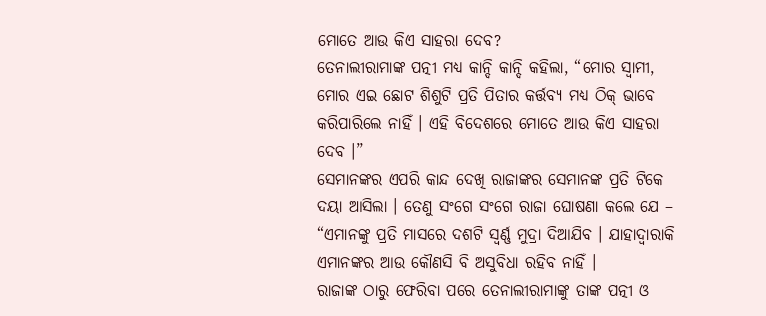ମୋତେ ଆଉ କିଏ ସାହରା ଦେବ?
ତେନାଲୀରାମାଙ୍କ ପତ୍ନୀ ମଧ୍ୟ କାନ୍ଦି କାନ୍ଦି କହିଲା, “ମୋର ସ୍ୱାମୀ, ମୋର ଏଇ ଛୋଟ ଶିଶୁଟି ପ୍ରତି ପିତାର କର୍ତ୍ତବ୍ୟ ମଧ୍ୟ ଠିକ୍ ଭାବେ କରିପାରିଲେ ନାହିଁ । ଏହି ବିଦେଶରେ ମୋତେ ଆଉ କିଏ ସାହରା ଦେବ ।”
ସେମାନଙ୍କର ଏପରି କାନ୍ଦ ଦେଖି ରାଜାଙ୍କର ସେମାନଙ୍କ ପ୍ରତି ଟିକେ ଦୟା ଆସିଲା । ତେଣୁ ସଂଗେ ସଂଗେ ରାଜା ଘୋଷଣା କଲେ ଯେ – “ଏମାନଙ୍କୁ ପ୍ରତି ମାସରେ ଦଶଟି ସ୍ୱର୍ଣ୍ଣ ମୁଦ୍ରା ଦିଆଯିବ । ଯାହାଦ୍ୱାରାକି ଏମାନଙ୍କର ଆଉ କୌଣସି ବି ଅସୁବିଧା ରହିବ ନାହିଁ ।
ରାଜାଙ୍କ ଠାରୁ ଫେରିବା ପରେ ତେନାଲୀରାମାଙ୍କୁ ତାଙ୍କ ପତ୍ନୀ ଓ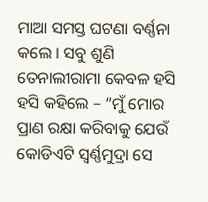ମାଆ ସମସ୍ତ ଘଟଣା ବର୍ଣ୍ଣନା କଲେ । ସବୁ ଶୁଣି ତେନାଲୀରାମା କେବଳ ହସି ହସି କହିଲେ – “ମୁଁ ମୋର ପ୍ରାଣ ରକ୍ଷା କରିବାକୁ ଯେଉଁ କୋଡିଏଟି ସ୍ୱର୍ଣ୍ଣମୁଦ୍ରା ସେ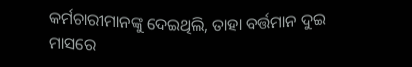କର୍ମଚାରୀମାନଙ୍କୁ ଦେଇଥିଲି, ତାହା ବର୍ତ୍ତମାନ ଦୁଇ ମାସରେ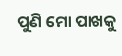ପୁଣି ମୋ ପାଖକୁ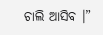ଚାଲି ଆସିବ ।”